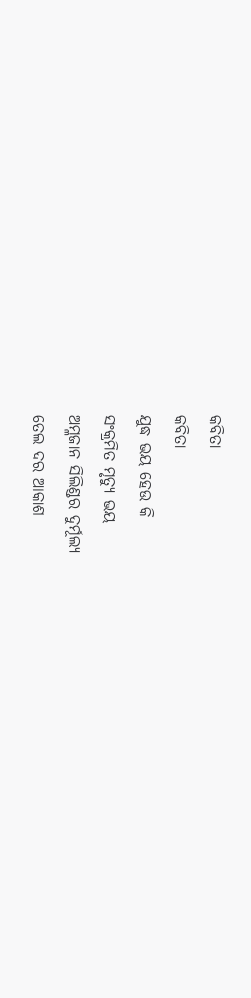କବିତା
କବିତା
ଯୁଦ୍ଧ ଭୟ ହେଉ କି
ସଂକ୍ରମିତ ମୃତ୍ୟୁ ଭୟ
ଅମ୍ଳଜାନ ସିଲିଣ୍ଡର ଦୁର୍ମୂଲ୍ୟ
ତେଲ ଦର ଆକାଶ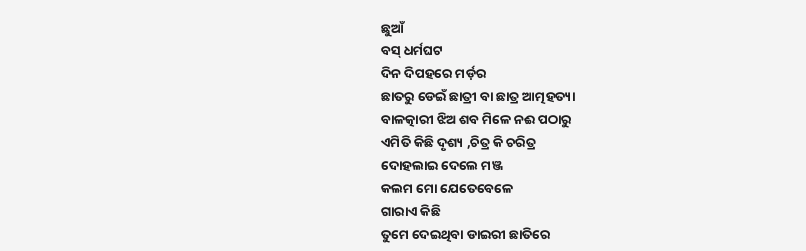ଛୁଆଁ
ବସ୍ ଧର୍ମଘଟ
ଦିନ ଦିପହରେ ମର୍ଡ଼ର
ଛାତରୁ ଡେଇଁ ଛାତ୍ରୀ ବା ଛାତ୍ର ଆତ୍ମହତ୍ୟା
ବାଳତ୍କାରୀ ଝିଅ ଶବ ମିଳେ ନଈ ପଠାରୁ
ଏମିତି କିଛି ଦୃଶ୍ୟ ,ଚିତ୍ର କି ଚରିତ୍ର
ଦୋହଲାଇ ଦେଲେ ମଞ୍ଜ
କଲମ ମୋ ଯେତେବେଳେ
ଗାରାଏ କିଛି
ତୁମେ ଦେଇଥିବା ଡାଇରୀ ଛାତିରେ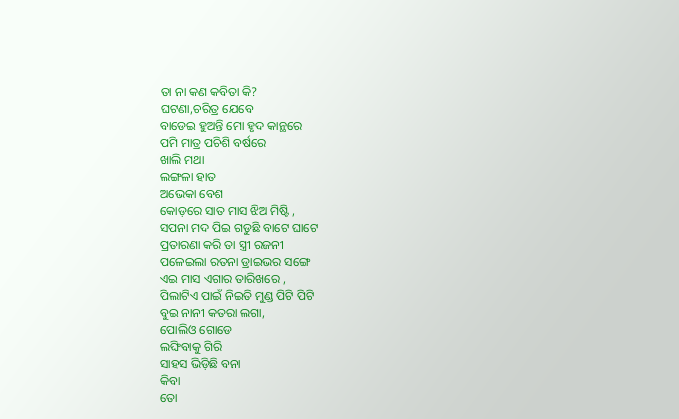ତା ନା କଣ କବିତା କି?
ଘଟଣା,ଚରିତ୍ର ଯେବେ
ବାଡେଇ ହୁଅନ୍ତି ମୋ ହୃଦ କାନ୍ଥରେ
ପମି ମାତ୍ର ପଚିଶି ବର୍ଷରେ
ଖାଲି ମଥା
ଲଙ୍ଗଳା ହାତ
ଅଭେକା ବେଶ
କୋଡ଼ରେ ସାତ ମାସ ଝିଅ ମିଷ୍ଟି ,
ସପନା ମଦ ପିଇ ଗଡୁଛି ବାଟେ ଘାଟେ
ପ୍ରତାରଣା କରି ତା ସ୍ତ୍ରୀ ରଜନୀ
ପଳେଇଲା ରତନା ଡ୍ରାଇଭର ସଙ୍ଗେ
ଏଇ ମାସ ଏଗାର ତାରିଖରେ ,
ପିଲାଟିଏ ପାଇଁ ନିଇତି ମୁଣ୍ଡ ପିଟି ପିଟି
ବୁଇ ନାନୀ କତରା ଲଗା,
ପୋଲିଓ ଗୋଡେ
ଲଙ୍ଘିବାକୁ ଗିରି
ସାହସ ଭିଡ଼ିଛି ବନା
କିବା
ତୋ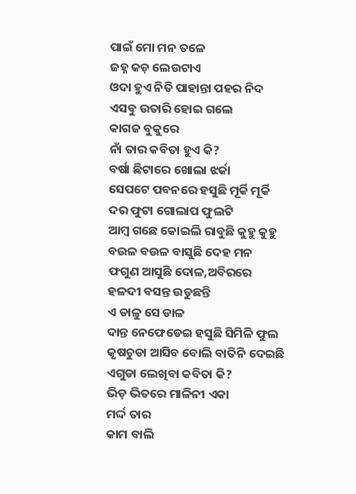ପାଇଁ ମୋ ମନ ତଳେ
ଜହ୍ନ କଡ଼ ଲେଉଟାଏ
ଓଦା ହୁଏ ନିତି ପାହାନ୍ତା ପହର ନିଦ
ଏସବୁ ଉତାରି ହୋଇ ଗଲେ
କାଗଜ ବୁକୁରେ
ନାଁ ତାର କବିତା ହୁଏ କି?
ବର୍ଷା ଛିଟାରେ ଖୋଲା ଝର୍କା
ସେପଟେ ପବନରେ ହସୁଛି ମୂର୍କି ମୂର୍କି
ଦର ଫୁଟା ଗୋଲାପ ଫୁଲଟି
ଆମ୍ବ ଗଛେ କୋଇଲି ରାବୁଛି କୁହୁ କୁହୁ
ବଉଳ ବଉଳ ବାସୁଛି ଦେହ ମନ
ଫଗୁଣ ଆସୁଛି ଦୋଳ,ଅବିରରେ
ହଳଦୀ ବସନ୍ତ ଉଡୁଛନ୍ତି
ଏ ଡାଳୁ ସେ ଡାଳ
ଦାନ୍ତ ନେଫେଡେଇ ହସୁଛି ସିମିଳି ଫୁଲ
କୃଷଚୁଡା ଆସିବ ବୋଲି ବାତିନି ଦେଇଛି
ଏଗୁଡା ଲେଖିବା କବିତା କି?
ଭିଡ଼ ଭିତରେ ମାଳିନୀ ଏକା
ମର୍ଦ୍ଦ ତାର
କାମ ବାଲି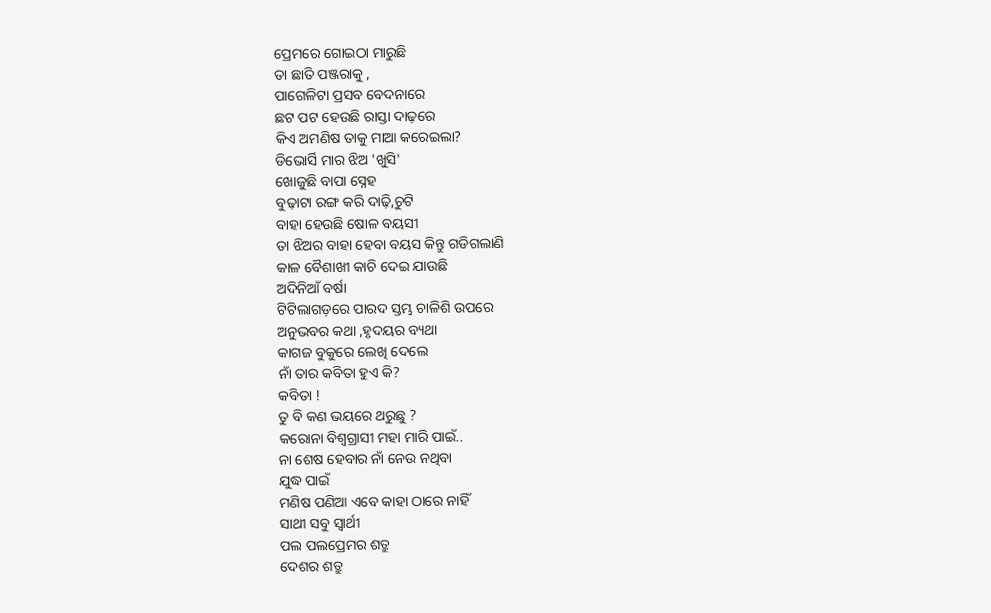ପ୍ରେମରେ ଗୋଇଠା ମାରୁଛି
ତା ଛାତି ପଞ୍ଜରାକୁ ,
ପାଗେଳିଟା ପ୍ରସବ ବେଦନାରେ
ଛଟ ପଟ ହେଉଛି ରାସ୍ତା ଦାଢ଼ରେ
କିଏ ଅମଣିଷ ତାକୁ ମାଆ କରେଇଲା?
ଡିଭୋର୍ସି ମାର ଝିଅ 'ଖୁସି'
ଖୋଜୁଛି ବାପା ସ୍ନେହ
ବୁଢ଼ାଟା ରଙ୍ଗ କରି ଦାଢ଼ି,ଚୁଟି
ବାହା ହେଉଛି ଷୋଳ ବୟସୀ
ତା ଝିଅର ବାହା ହେବା ବୟସ କିନ୍ତୁ ଗଡିଗଲାଣି
କାଳ ବୈଶାଖୀ କାଚି ଦେଇ ଯାଉଛି
ଅଦିନିଆଁ ବର୍ଷା
ଟିଟିଲାଗଡ଼ରେ ପାରଦ ସ୍ତମ୍ଭ ଚାଳିଶି ଉପରେ
ଅନୁଭବର କଥା ,ହୃଦୟର ବ୍ୟଥା
କାଗଜ ବୁକୁରେ ଲେଖି ଦେଲେ
ନାଁ ତାର କବିତା ହୁଏ କି?
କବିତା !
ତୁ ବି କଣ ଭୟରେ ଥରୁଛୁ ?
କରୋନା ବିଶ୍ଵଗ୍ରାସୀ ମହା ମାରି ପାଇଁ..
ନା ଶେଷ ହେବାର ନାଁ ନେଉ ନଥିବା
ଯୁଦ୍ଧ ପାଇଁ
ମଣିଷ ପଣିଆ ଏବେ କାହା ଠାରେ ନାହିଁ
ସାଥୀ ସବୁ ସ୍ବାର୍ଥୀ
ପଲ ପଲପ୍ରେମର ଶତ୍ରୁ
ଦେଶର ଶତ୍ରୁ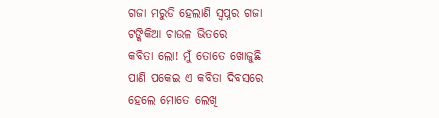ଗଜା ମରୁଡି ହେଲାଣି ସ୍ୱପ୍ନର ଗଜା
ଟଙ୍କିକିଆ ଚାଉଳ ଭିତରେ
କବିତା ଲୋ! ମୁଁ ତୋତେ ଖୋଜୁଛି
ପାଣି ପକେଇ ଏ କବିତା ଦିବସରେ
ହେଲେ ମୋତେ ଲେଖି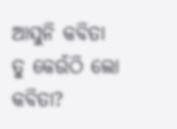ଆସୁନି କବିତା
ତୁ କେଉଁଠି ଲୋ କବିତା?